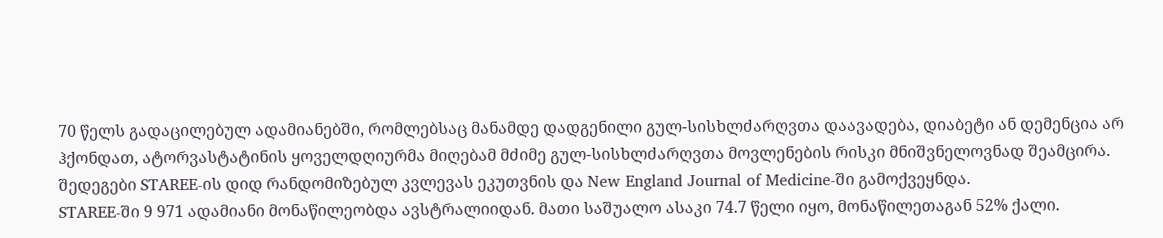70 წელს გადაცილებულ ადამიანებში, რომლებსაც მანამდე დადგენილი გულ-სისხლძარღვთა დაავადება, დიაბეტი ან დემენცია არ ჰქონდათ, ატორვასტატინის ყოველდღიურმა მიღებამ მძიმე გულ-სისხლძარღვთა მოვლენების რისკი მნიშვნელოვნად შეამცირა. შედეგები STAREE-ის დიდ რანდომიზებულ კვლევას ეკუთვნის და New England Journal of Medicine-ში გამოქვეყნდა.
STAREE-ში 9 971 ადამიანი მონაწილეობდა ავსტრალიიდან. მათი საშუალო ასაკი 74.7 წელი იყო, მონაწილეთაგან 52% ქალი.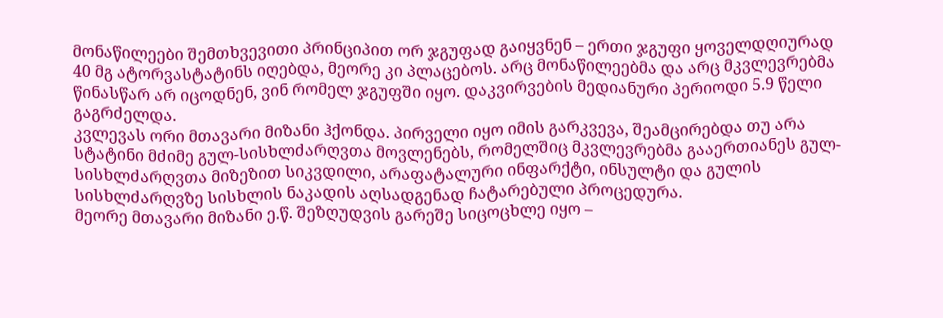მონაწილეები შემთხვევითი პრინციპით ორ ჯგუფად გაიყვნენ – ერთი ჯგუფი ყოველდღიურად 40 მგ ატორვასტატინს იღებდა, მეორე კი პლაცებოს. არც მონაწილეებმა და არც მკვლევრებმა წინასწარ არ იცოდნენ, ვინ რომელ ჯგუფში იყო. დაკვირვების მედიანური პერიოდი 5.9 წელი გაგრძელდა.
კვლევას ორი მთავარი მიზანი ჰქონდა. პირველი იყო იმის გარკვევა, შეამცირებდა თუ არა სტატინი მძიმე გულ-სისხლძარღვთა მოვლენებს, რომელშიც მკვლევრებმა გააერთიანეს გულ-სისხლძარღვთა მიზეზით სიკვდილი, არაფატალური ინფარქტი, ინსულტი და გულის სისხლძარღვზე სისხლის ნაკადის აღსადგენად ჩატარებული პროცედურა.
მეორე მთავარი მიზანი ე.წ. შეზღუდვის გარეშე სიცოცხლე იყო –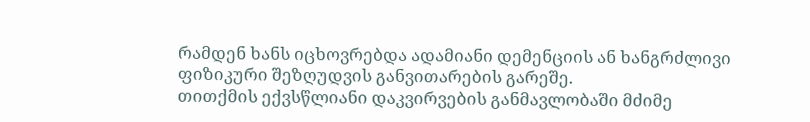რამდენ ხანს იცხოვრებდა ადამიანი დემენციის ან ხანგრძლივი ფიზიკური შეზღუდვის განვითარების გარეშე.
თითქმის ექვსწლიანი დაკვირვების განმავლობაში მძიმე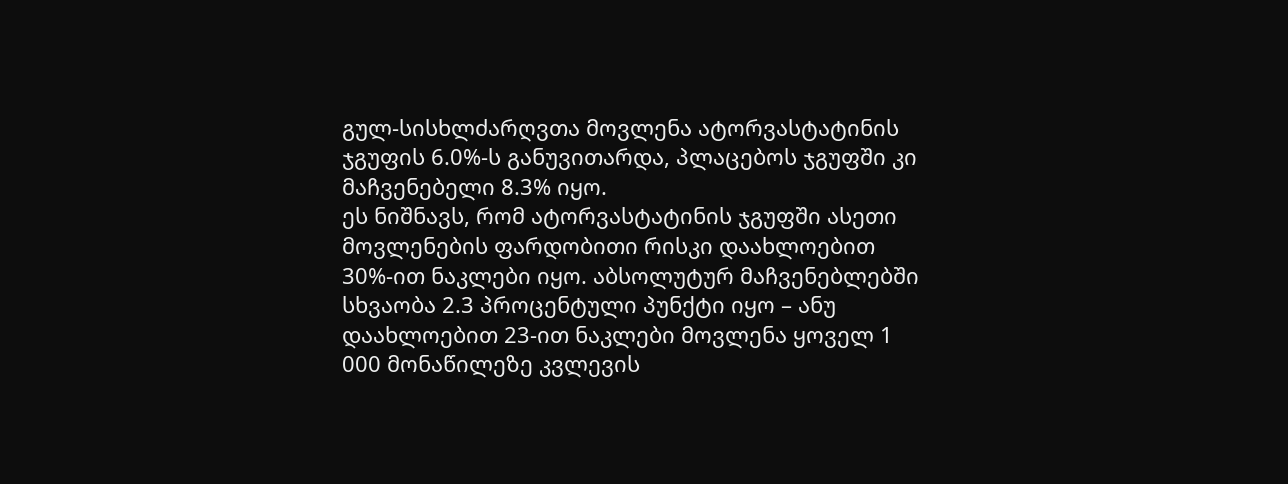გულ-სისხლძარღვთა მოვლენა ატორვასტატინის ჯგუფის 6.0%-ს განუვითარდა, პლაცებოს ჯგუფში კი მაჩვენებელი 8.3% იყო.
ეს ნიშნავს, რომ ატორვასტატინის ჯგუფში ასეთი მოვლენების ფარდობითი რისკი დაახლოებით 30%-ით ნაკლები იყო. აბსოლუტურ მაჩვენებლებში სხვაობა 2.3 პროცენტული პუნქტი იყო – ანუ დაახლოებით 23-ით ნაკლები მოვლენა ყოველ 1 000 მონაწილეზე კვლევის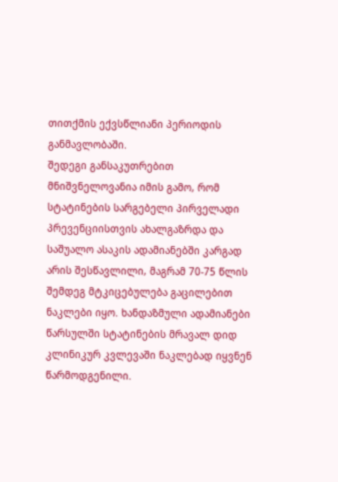თითქმის ექვსწლიანი პერიოდის განმავლობაში.
შედეგი განსაკუთრებით მნიშვნელოვანია იმის გამო, რომ სტატინების სარგებელი პირველადი პრევენციისთვის ახალგაზრდა და საშუალო ასაკის ადამიანებში კარგად არის შესწავლილი, მაგრამ 70-75 წლის შემდეგ მტკიცებულება გაცილებით ნაკლები იყო. ხანდაზმული ადამიანები წარსულში სტატინების მრავალ დიდ კლინიკურ კვლევაში ნაკლებად იყვნენ წარმოდგენილი.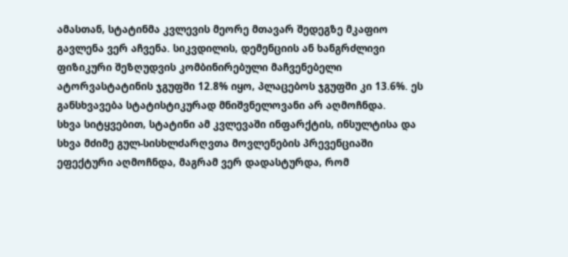ამასთან, სტატინმა კვლევის მეორე მთავარ შედეგზე მკაფიო გავლენა ვერ აჩვენა. სიკვდილის, დემენციის ან ხანგრძლივი ფიზიკური შეზღუდვის კომბინირებული მაჩვენებელი ატორვასტატინის ჯგუფში 12.8% იყო, პლაცებოს ჯგუფში კი 13.6%. ეს განსხვავება სტატისტიკურად მნიშვნელოვანი არ აღმოჩნდა.
სხვა სიტყვებით, სტატინი ამ კვლევაში ინფარქტის, ინსულტისა და სხვა მძიმე გულ-სისხლძარღვთა მოვლენების პრევენციაში ეფექტური აღმოჩნდა, მაგრამ ვერ დადასტურდა, რომ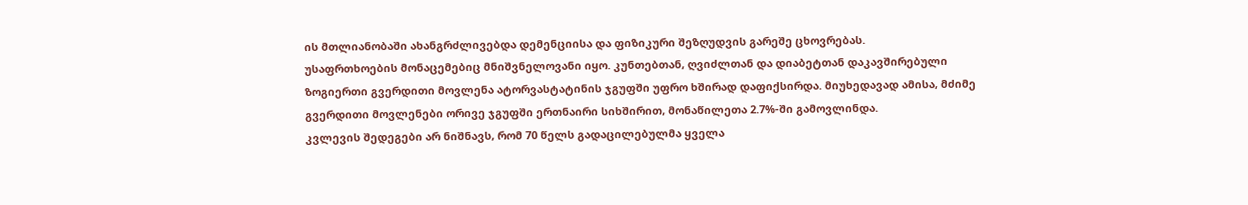ის მთლიანობაში ახანგრძლივებდა დემენციისა და ფიზიკური შეზღუდვის გარეშე ცხოვრებას.
უსაფრთხოების მონაცემებიც მნიშვნელოვანი იყო. კუნთებთან, ღვიძლთან და დიაბეტთან დაკავშირებული ზოგიერთი გვერდითი მოვლენა ატორვასტატინის ჯგუფში უფრო ხშირად დაფიქსირდა. მიუხედავად ამისა, მძიმე გვერდითი მოვლენები ორივე ჯგუფში ერთნაირი სიხშირით, მონაწილეთა 2.7%-ში გამოვლინდა.
კვლევის შედეგები არ ნიშნავს, რომ 70 წელს გადაცილებულმა ყველა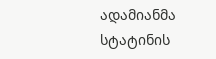ადამიანმა სტატინის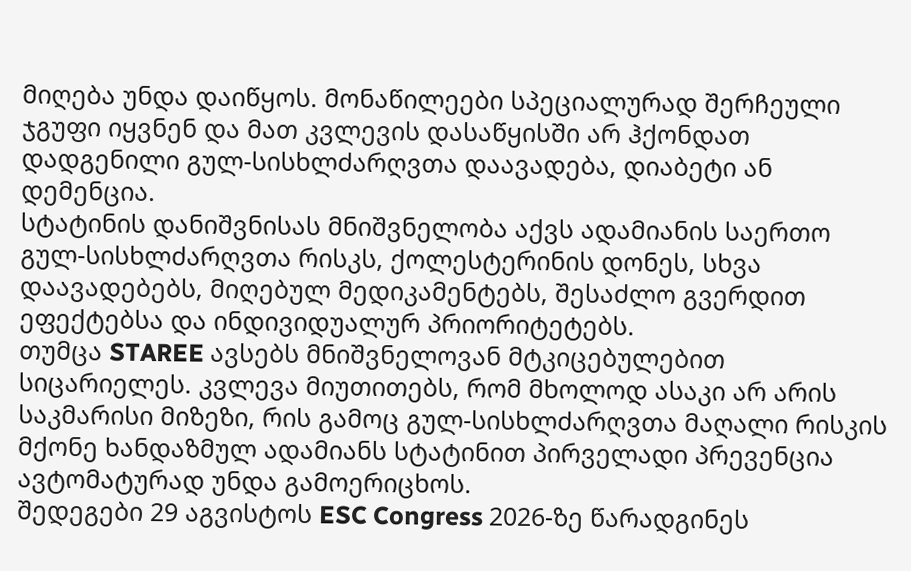მიღება უნდა დაიწყოს. მონაწილეები სპეციალურად შერჩეული ჯგუფი იყვნენ და მათ კვლევის დასაწყისში არ ჰქონდათ დადგენილი გულ-სისხლძარღვთა დაავადება, დიაბეტი ან დემენცია.
სტატინის დანიშვნისას მნიშვნელობა აქვს ადამიანის საერთო გულ-სისხლძარღვთა რისკს, ქოლესტერინის დონეს, სხვა დაავადებებს, მიღებულ მედიკამენტებს, შესაძლო გვერდით ეფექტებსა და ინდივიდუალურ პრიორიტეტებს.
თუმცა STAREE ავსებს მნიშვნელოვან მტკიცებულებით სიცარიელეს. კვლევა მიუთითებს, რომ მხოლოდ ასაკი არ არის საკმარისი მიზეზი, რის გამოც გულ-სისხლძარღვთა მაღალი რისკის მქონე ხანდაზმულ ადამიანს სტატინით პირველადი პრევენცია ავტომატურად უნდა გამოერიცხოს.
შედეგები 29 აგვისტოს ESC Congress 2026-ზე წარადგინეს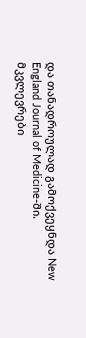და თანადროულად გამოქვეყნდა New England Journal of Medicine-ში. მკვლევრები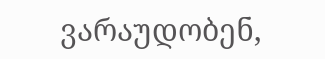ვარაუდობენ,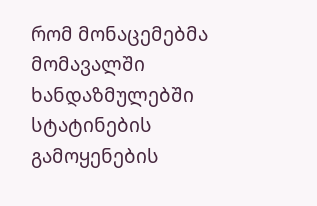რომ მონაცემებმა მომავალში ხანდაზმულებში სტატინების გამოყენების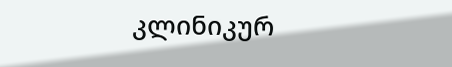კლინიკურ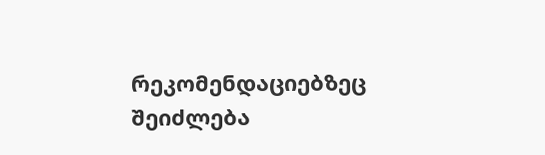რეკომენდაციებზეც შეიძლება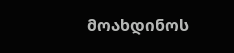მოახდინოს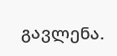გავლენა.